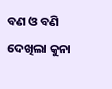ବଣ ଓ ବଣି
ଦେଖିଲା କୁନା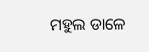ମହୁଲ ଡାଳେ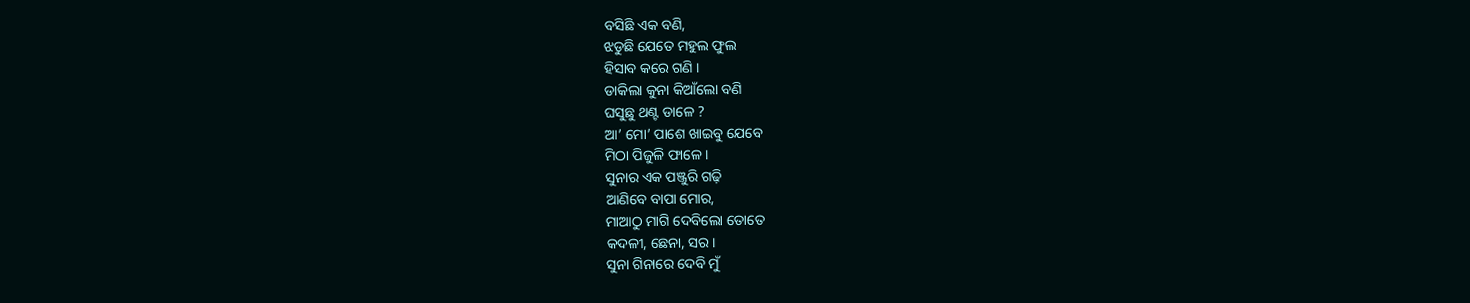ବସିଛି ଏକ ବଣି,
ଝଡୁଛି ଯେତେ ମହୁଲ ଫୁଲ
ହିସାବ କରେ ଗଣି ।
ଡାକିଲା କୁନା କିଆଁଲୋ ବଣି
ଘସୁଛୁ ଥଣ୍ଟ ଡାଳେ ?
ଆ’ ମୋ’ ପାଶେ ଖାଇବୁ ଯେବେ
ମିଠା ପିଜୁଳି ଫାଳେ ।
ସୁନାର ଏକ ପଞ୍ଜୁରି ଗଢ଼ି
ଆଣିବେ ବାପା ମୋର,
ମାଆଠୁ ମାଗି ଦେବିଲୋ ତୋତେ
କଦଳୀ, ଛେନା, ସର ।
ସୁନା ଗିନାରେ ଦେବି ମୁଁ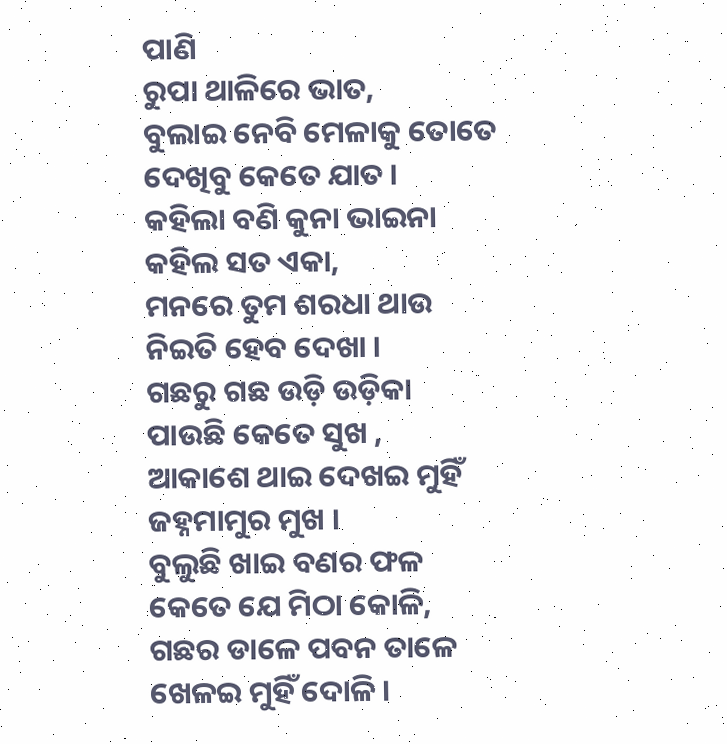ପାଣି
ରୁପା ଥାଳିରେ ଭାତ,
ବୁଲାଇ ନେବି ମେଳାକୁ ତୋତେ
ଦେଖିବୁ କେତେ ଯାତ ।
କହିଲା ବଣି କୁନା ଭାଇନା
କହିଲ ସତ ଏକା,
ମନରେ ତୁମ ଶରଧା ଥାଉ
ନିଇତି ହେବ ଦେଖା ।
ଗଛରୁ ଗଛ ଉଡ଼ି ଉଡ଼ିକା
ପାଉଛି କେତେ ସୁଖ ,
ଆକାଶେ ଥାଇ ଦେଖଇ ମୁହିଁ
ଜହ୍ନମାମୁର ମୁଖ ।
ବୁଲୁଛି ଖାଇ ବଣର ଫଳ
କେତେ ଯେ ମିଠା କୋଳି,
ଗଛର ଡାଳେ ପବନ ତାଳେ
ଖେଳଇ ମୁହିଁ ଦୋଳି ।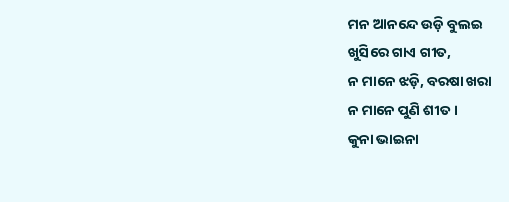ମନ ଆନନ୍ଦେ ଉଡ଼ି ବୁଲଇ
ଖୁସିରେ ଗାଏ ଗୀତ,
ନ ମାନେ ଝଡ଼ି, ବରଷା ଖରା
ନ ମାନେ ପୁଣି ଶୀତ ।
କୁନା ଭାଇନା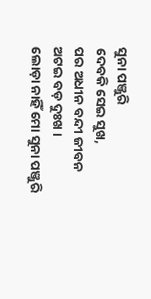ସୁନା ପଞ୍ଜୁରି
ଦେବକି ସେଇ ସୁଖ,
ପର ଅଧୀନ ବନ୍ଦୀ ଜୀବନ
ଅଟଇ ବଡ଼ ଦୁଃଖ ।
ଲୋଡ଼ା ନାହିଁ ମୋ ସୁନା ପଞ୍ଜୁରି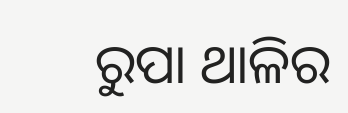ରୁପା ଥାଳିର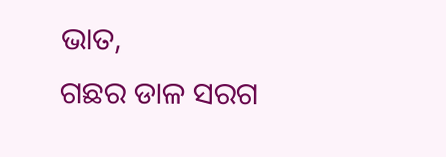ଭାତ,
ଗଛର ଡାଳ ସରଗ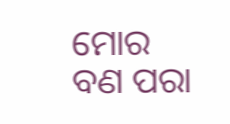ମୋର
ବଣ ପରା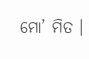ମୋ’ ମିତ ।